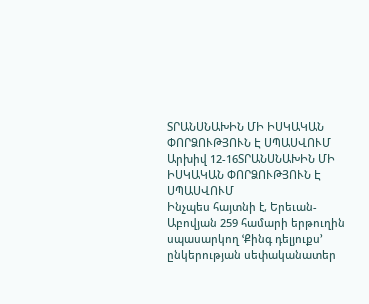ՏՐԱՆՍՆԱԽԻՆ ՄԻ ԻՍԿԱԿԱՆ ՓՈՐՁՈՒԹՅՈՒՆ Է ՍՊԱՍՎՈՒՄ
Արխիվ 12-16ՏՐԱՆՍՆԱԽԻՆ ՄԻ ԻՍԿԱԿԱՆ ՓՈՐՁՈՒԹՅՈՒՆ Է ՍՊԱՍՎՈՒՄ
Ինչպես հայտնի է, Երեւան-Աբովյան 259 համարի երթուղին սպասարկող ՙՔինգ դելյուքս՚ ընկերության սեփականատեր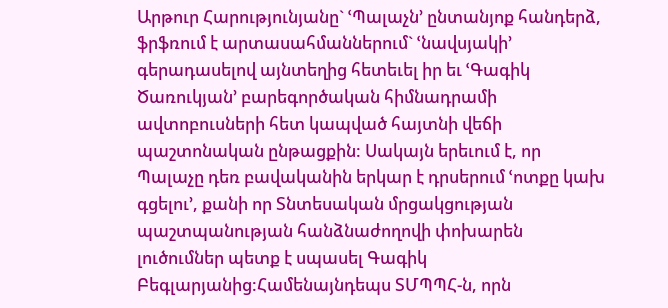Արթուր Հարությունյանը` ՙՊալաչն՚ ընտանյոք հանդերձ, ֆրֆռում է արտասահմաններում` ՙնավսյակի՚ գերադասելով այնտեղից հետեւել իր եւ ՙԳագիկ Ծառուկյան՚ բարեգործական հիմնադրամի ավտոբուսների հետ կապված հայտնի վեճի պաշտոնական ընթացքին: Սակայն երեւում է, որ Պալաչը դեռ բավականին երկար է դրսերում ՙոտքը կախ գցելու՚, քանի որ Տնտեսական մրցակցության պաշտպանության հանձնաժողովի փոխարեն լուծումներ պետք է սպասել Գագիկ Բեգլարյանից:Համենայնդեպս ՏՄՊՊՀ-ն, որն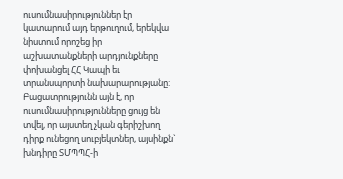ուսումնասիրություններ էր կատարում այդ երթուղում, երեկվա նիստում որոշեց իր աշխատանքների արդյունքները փոխանցել ՀՀ Կապի եւ տրանսպորտի նախարարությանը: Բացատրությունն այն է, որ ուսումնասիրությունները ցույց են տվել, որ այստեղ չկան գերիշխող դիրք ունեցող սուբյեկտներ, այսինքն` խնդիրը ՏՄՊՊՀ-ի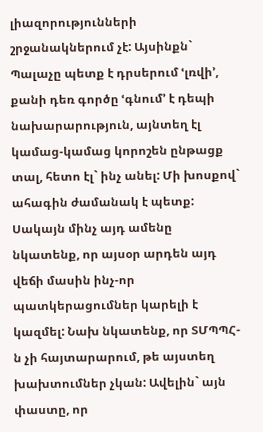լիազորությունների շրջանակներում չէ: Այսինքն` Պալաչը պետք է դրսերում ՙլռվի՚, քանի դեռ գործը ՙգնում՚ է դեպի նախարարություն, այնտեղ էլ կամաց-կամաց կորոշեն ընթացք տալ, հետո էլ` ինչ անել: Մի խոսքով` ահագին ժամանակ է պետք:
Սակայն մինչ այդ ամենը նկատենք, որ այսօր արդեն այդ վեճի մասին ինչ-որ պատկերացումներ կարելի է կազմել: Նախ նկատենք, որ ՏՄՊՊՀ-ն չի հայտարարում, թե այստեղ խախտումներ չկան: Ավելին` այն փաստը, որ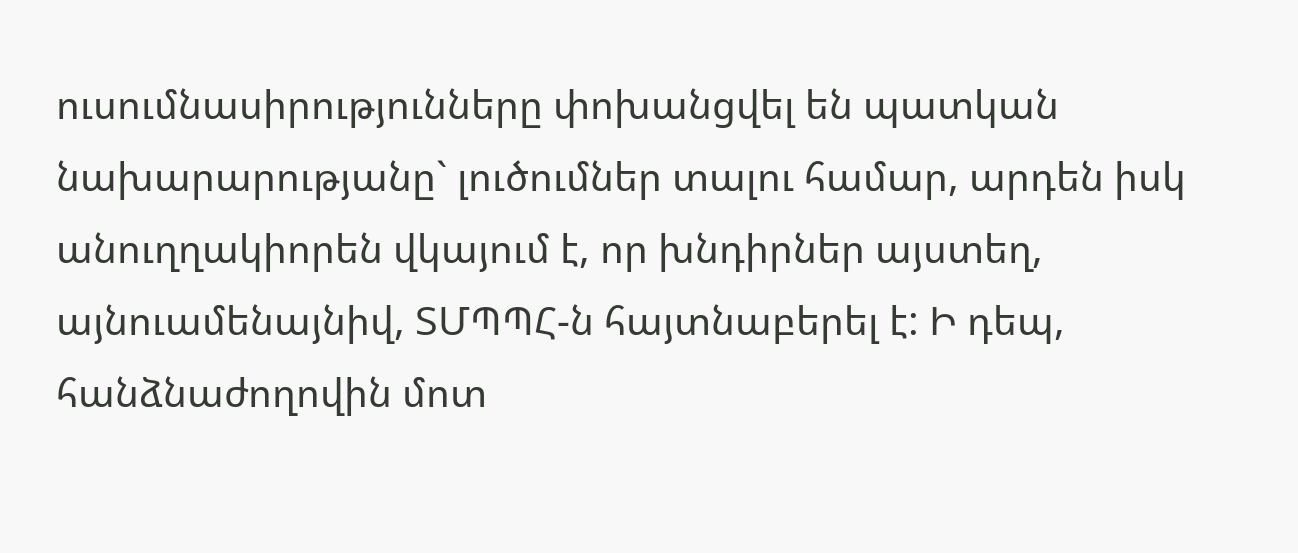ուսումնասիրությունները փոխանցվել են պատկան նախարարությանը` լուծումներ տալու համար, արդեն իսկ անուղղակիորեն վկայում է, որ խնդիրներ այստեղ, այնուամենայնիվ, ՏՄՊՊՀ-ն հայտնաբերել է: Ի դեպ, հանձնաժողովին մոտ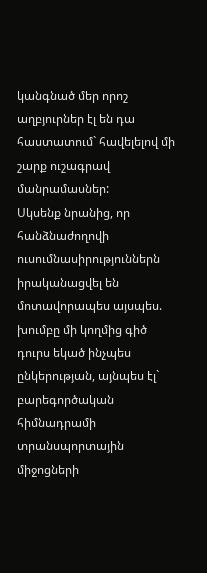կանգնած մեր որոշ աղբյուրներ էլ են դա հաստատում` հավելելով մի շարք ուշագրավ մանրամասներ:
Սկսենք նրանից, որ հանձնաժողովի ուսումնասիրություններն իրականացվել են մոտավորապես այսպես. խումբը մի կողմից գիծ դուրս եկած ինչպես ընկերության, այնպես էլ` բարեգործական հիմնադրամի տրանսպորտային միջոցների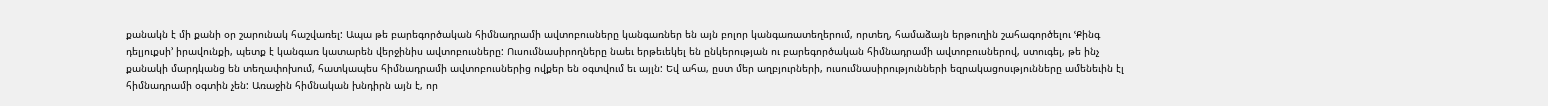քանակն է մի քանի օր շարունակ հաշվառել: Ապա թե բարեգործական հիմնադրամի ավտոբուսները կանգառներ են այն բոլոր կանգառատեղերում, որտեղ, համաձայն երթուղին շահագործելու ՙՔինգ դելյուքսի՚ իրավունքի, պետք է կանգառ կատարեն վերջինիս ավտոբուսները: Ուսումնասիրողները նաեւ երթեւեկել են ընկերության ու բարեգործական հիմնադրամի ավտոբուսներով, ստուգել, թե ինչ քանակի մարդկանց են տեղափոխում, հատկապես հիմնադրամի ավտոբուսներից ովքեր են օգտվում եւ այլն: Եվ ահա, ըստ մեր աղբյուրների, ուսումնասիրությունների եզրակացոսւթյունները ամենեւին էլ հիմնադրամի օգտին չեն: Առաջին հիմնական խնդիրն այն է, որ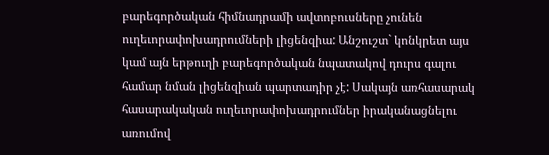բարեգործական հիմնադրամի ավտոբուսները չունեն ուղեւորափոխադրումների լիցենզիա: Անշուշտ` կոնկրետ այս կամ այն երթուղի բարեգործական նպատակով դուրս գալու համար նման լիցենզիան պարտադիր չէ: Սակայն առհասարակ հասարակական ուղեւորափոխադրումներ իրականացնելու առումով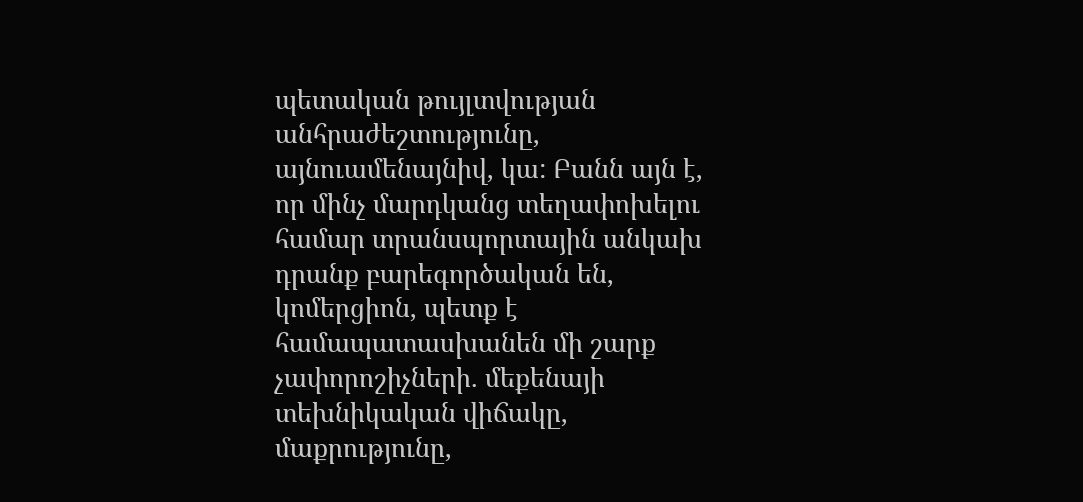պետական թույլտվության անհրաժեշտությունը, այնուամենայնիվ, կա: Բանն այն է, որ մինչ մարդկանց տեղափոխելու համար տրանսպորտային անկախ դրանք բարեգործական են, կոմերցիոն, պետք է համապատասխանեն մի շարք չափորոշիչների. մեքենայի տեխնիկական վիճակը, մաքրությունը,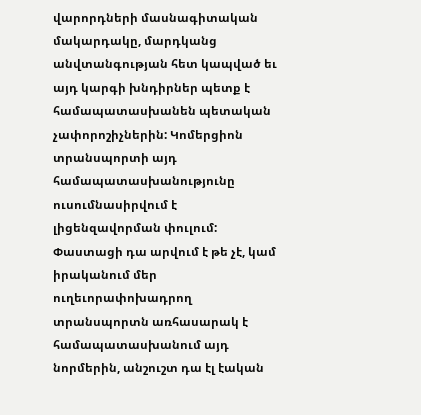վարորդների մասնագիտական մակարդակը, մարդկանց անվտանգության հետ կապված եւ այդ կարգի խնդիրներ պետք է համապատասխանեն պետական չափորոշիչներին: Կոմերցիոն տրանսպորտի այդ համապատասխանությունը ուսումնասիրվում է լիցենզավորման փուլում: Փաստացի դա արվում է թե չէ, կամ իրականում մեր ուղեւորափոխադրող տրանսպորտն առհասարակ է համապատասխանում այդ նորմերին, անշուշտ դա էլ էական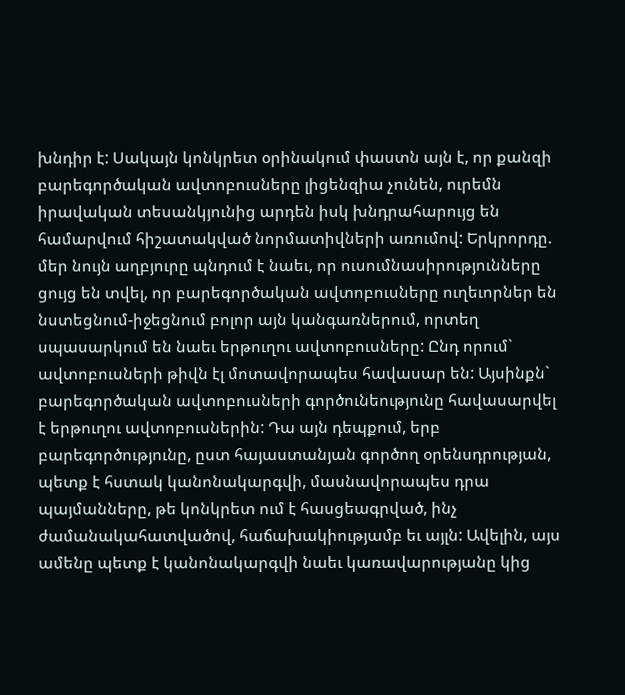խնդիր է: Սակայն կոնկրետ օրինակում փաստն այն է, որ քանզի բարեգործական ավտոբուսները լիցենզիա չունեն, ուրեմն իրավական տեսանկյունից արդեն իսկ խնդրահարույց են համարվում հիշատակված նորմատիվների առումով: Երկրորդը. մեր նույն աղբյուրը պնդում է նաեւ, որ ուսումնասիրությունները ցույց են տվել, որ բարեգործական ավտոբուսները ուղեւորներ են նստեցնում-իջեցնում բոլոր այն կանգառներում, որտեղ սպասարկում են նաեւ երթուղու ավտոբուսները: Ընդ որում` ավտոբուսների թիվն էլ մոտավորապես հավասար են: Այսինքն` բարեգործական ավտոբուսների գործունեությունը հավասարվել է երթուղու ավտոբուսներին: Դա այն դեպքում, երբ բարեգործությունը, ըստ հայաստանյան գործող օրենսդրության, պետք է հստակ կանոնակարգվի, մասնավորապես դրա պայմանները, թե կոնկրետ ում է հասցեագրված, ինչ ժամանակահատվածով, հաճախակիությամբ եւ այլն: Ավելին, այս ամենը պետք է կանոնակարգվի նաեւ կառավարությանը կից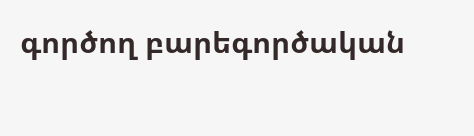գործող բարեգործական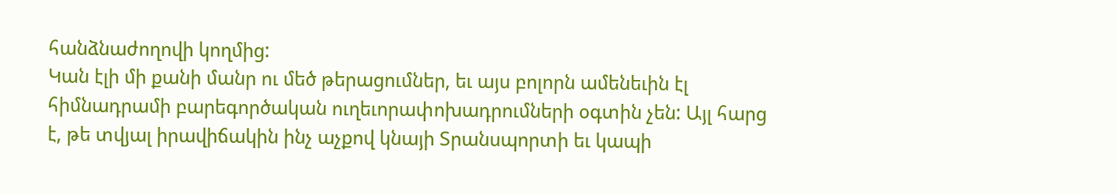հանձնաժողովի կողմից:
Կան էլի մի քանի մանր ու մեծ թերացումներ, եւ այս բոլորն ամենեւին էլ հիմնադրամի բարեգործական ուղեւորափոխադրումների օգտին չեն: Այլ հարց է, թե տվյալ իրավիճակին ինչ աչքով կնայի Տրանսպորտի եւ կապի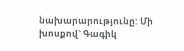նախարարությունը: Մի խոսքով` Գագիկ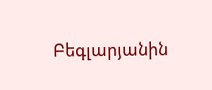Բեգլարյանին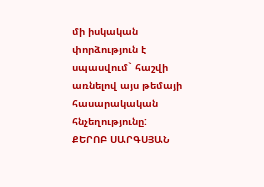մի իսկական փորձություն է սպասվում` հաշվի առնելով այս թեմայի հասարակական հնչեղությունը:
ՔԵՐՈԲ ՍԱՐԳՍՅԱՆ